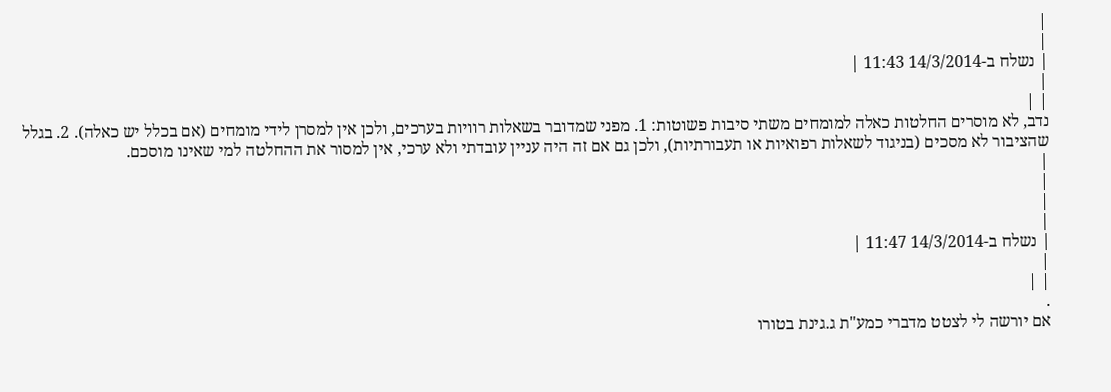|
|
| נשלח ב-14/3/2014 11:43 |
|
| |
נדב, לא מוסרים החלטות כאלה למומחים משתי סיבות פשוטות: 1. מפני שמדובר בשאלות רוויות בערכים, ולכן אין למסרן לידי מומחים (אם בכלל יש כאלה). 2. בגלל שהציבור לא מסכים (בניגוד לשאלות רפואיות או תעבורתיות), ולכן גם אם זה היה עניין עובדתי ולא ערכי, אין למסור את ההחלטה למי שאינו מוסכם.
|
|
|
|
| נשלח ב-14/3/2014 11:47 |
|
| |
.
אם יורשה לי לצטט מדברי כמע"ת ג.גינת בטורו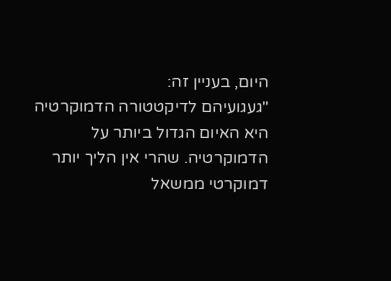היום, בעניין זה:
"געגועיהם לדיקטטורה הדמוקרטיה היא האיום הגדול ביותר על הדמוקרטיה. שהרי אין הליך יותר דמוקרטי ממשאל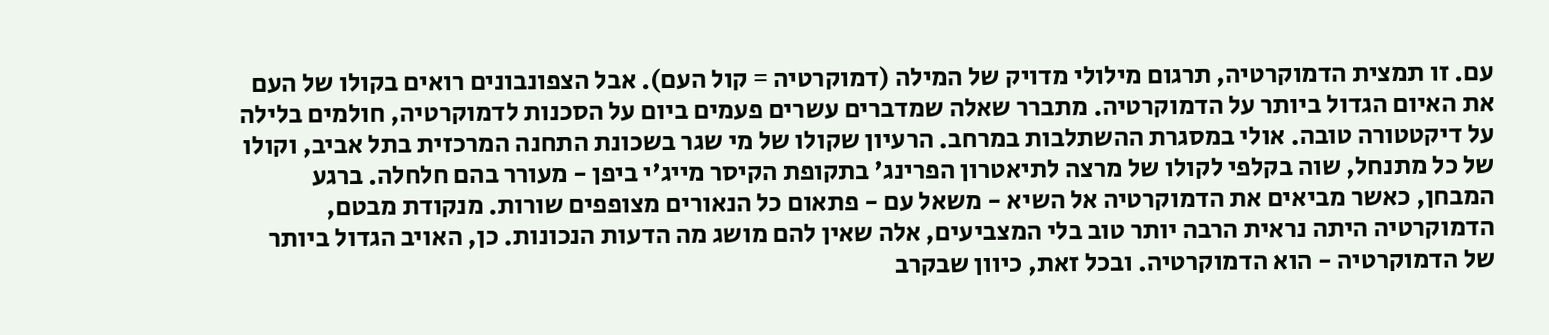עם. זו תמצית הדמוקרטיה, תרגום מילולי מדויק של המילה (דמוקרטיה = קול העם). אבל הצפונבונים רואים בקולו של העם את האיום הגדול ביותר על הדמוקרטיה. מתברר שאלה שמדברים עשרים פעמים ביום על הסכנות לדמוקרטיה, חולמים בלילה על דיקטטורה טובה. אולי במסגרת ההשתלבות במרחב. הרעיון שקולו של מי שגר בשכונת התחנה המרכזית בתל אביב, וקולו של כל מתנחל, שוה בקלפי לקולו של מרצה לתיאטרון הפרינג' בתקופת הקיסר מייג'י ביפן - מעורר בהם חלחלה. ברגע המבחן, כאשר מביאים את הדמוקרטיה אל השיא - משאל עם - פתאום כל הנאורים מצופפים שורות. מנקודת מבטם, הדמוקרטיה היתה נראית הרבה יותר טוב בלי המצביעים, אלה שאין להם מושג מה הדעות הנכונות. כן, האויב הגדול ביותר של הדמוקרטיה - הוא הדמוקרטיה. ובכל זאת, כיוון שבקרב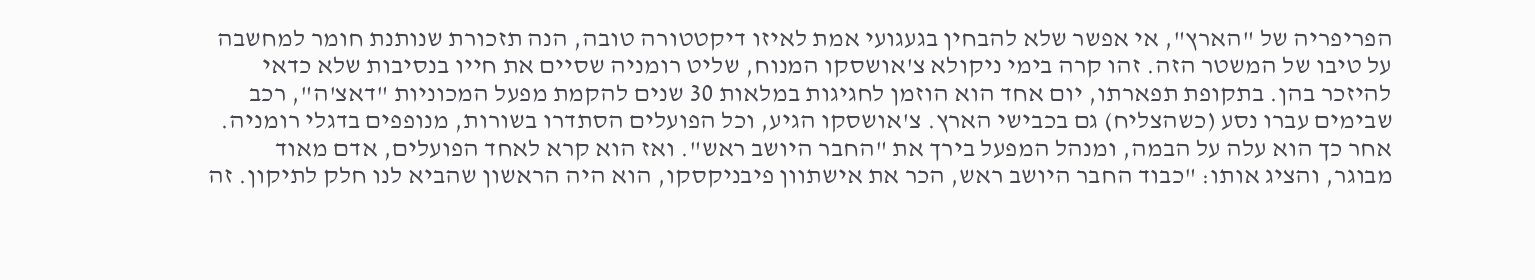הפריפריה של "הארץ", אי אפשר שלא להבחין בגעגועי אמת לאיזו דיקטטורה טובה, הנה תזכורת שנותנת חומר למחשבה על טיבו של המשטר הזה. זהו קרה בימי ניקולא צ'אושסקו המנוח, שליט רומניה שסיים את חייו בנסיבות שלא כדאי להיזכר בהן. בתקופת תפארתו, יום אחד הוא הוזמן לחגיגות במלאות 30 שנים להקמת מפעל המכוניות "דאצ'ה", רכב שבימים עברו נסע (כשהצליח) גם בכבישי הארץ. צ'אושסקו הגיע, וכל הפועלים הסתדרו בשורות, מנופפים בדגלי רומניה. אחר כך הוא עלה על הבמה, ומנהל המפעל בירך את "החבר היושב ראש". ואז הוא קרא לאחד הפועלים, אדם מאוד מבוגר, והציג אותו: "כבוד החבר היושב ראש, הכר את אישתוון פיבניקסקו, הוא היה הראשון שהביא לנו חלק לתיקון. זה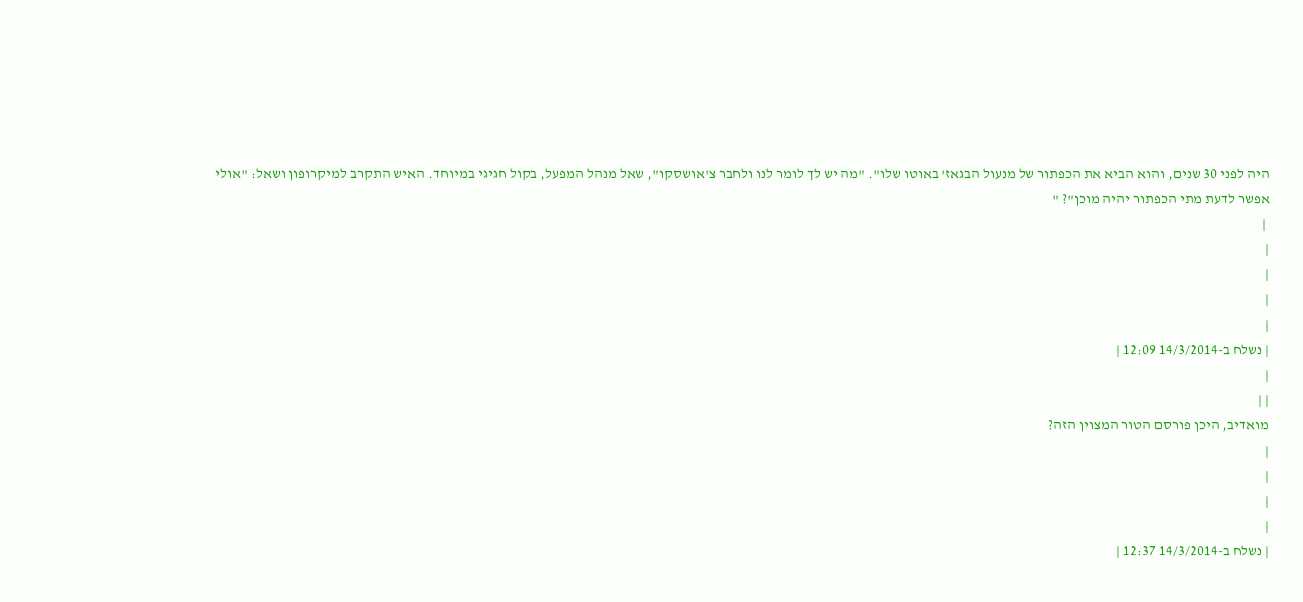היה לפני 30 שנים, והוא הביא את הכפתור של מנעול הבגאז' באוטו שלו". "מה יש לך לומר לנו ולחבר צ'אושסקו", שאל מנהל המפעל, בקול חגיגי במיוחד. האיש התקרב למיקרופון ושאל: "אולי אפשר לדעת מתי הכפתור יהיה מוכן"? "
 |
|
|
|
|
| נשלח ב-14/3/2014 12:09 |
|
| |
מואדיב, היכן פורסם הטור המצוין הזה?
|
|
|
|
| נשלח ב-14/3/2014 12:37 |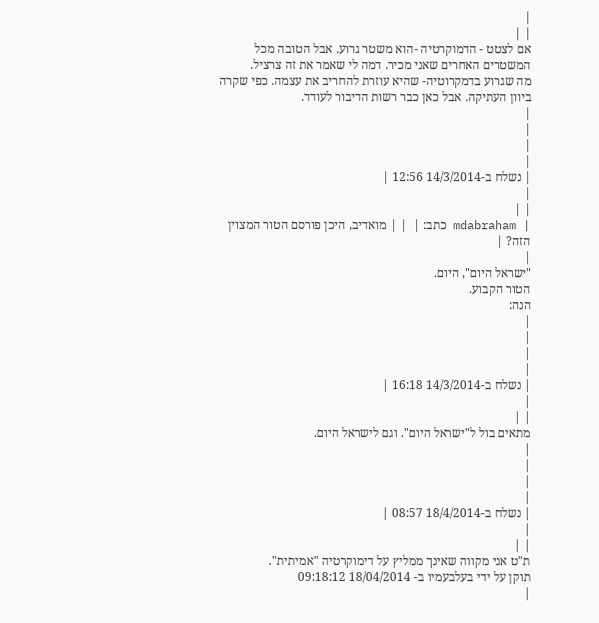|
| |
אם לצטט - הדמוקרטיה -הוא משטר גרוע. אבל הטובה מכל המשטרים האחרים שאני מכיר. דמה לי שאמר את זה צרציל.
מה שגרוע בדמקרוטיה- שהיא עוזרת להחריב את עצמה. כפי שקרה ביוון העתיקה. אבל כאן כבר רשות הדיבור לעודד.
|
|
|
|
| נשלח ב-14/3/2014 12:56 |
|
| |
| mdabraham כתב: |  | | מואדיב, היכן פורסם הטור המצוין הזה? |
|
"ישראל היום", היום.
הטור הקבוע.
הנה:
|
|
|
|
| נשלח ב-14/3/2014 16:18 |
|
| |
מתאים בול ל"ישראל היום". וגם לישראל היום.
|
|
|
|
| נשלח ב-18/4/2014 08:57 |
|
| |
ת"ט אני מקווה שאינך ממליץ על דימוקרטיה "אמיתית".
תוקן על ידי בעלבעמיו ב- 18/04/2014 09:18:12
|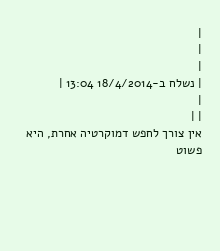|
|
|
| נשלח ב-18/4/2014 13:04 |
|
| |
אין צורך לחפש דמוקרטיה אחרת, היא פשוט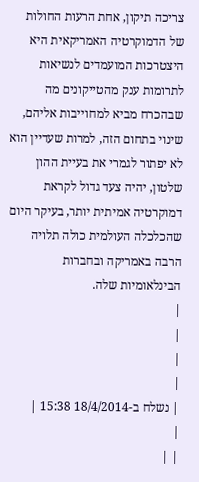צריכה תיקון, אחת הרעות החולות של הדמוקרטיה האמריקאית היא היצטרכות המועמדים לנשיאות לתרומות ענק מהטייקונים מה שבהכרח מביא למחוייבות אליהם, שינוי בתחום הזה, למרות שעדיין הוא לא יפתור לגמרי את בעיית ההון שלטון, יהיה צעד גדול לקראת דמוקרטיה אמיתית יותר, בעיקר היום שהכלכלה העולמית כולה תלויה הרבה באמריקה ובחברות הבינלאומיות שלה.
|
|
|
|
| נשלח ב-18/4/2014 15:38 |
|
| |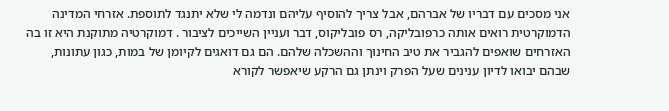אני מסכים עם דבריו של אברהם, אבל צריך להוסיף עליהם ונדמה לי שלא יתנגד לתוספת. אזרחי המדינה הדמוקרטית רואים אותה כרפובליקה, רס פובליקוס, דבר ועניין השייכים לציבור . דמוקרטיה מתוקנת היא זו בה האזרחים שואפים להגביר את טיב החינוך וההשכלה שלהם. הם גם דואגים לקיומן של במות, כגון עתונות, שבהם יבואו לדיון ענינים שעל הפרק וינתן גם הרקע שיאפשר לקורא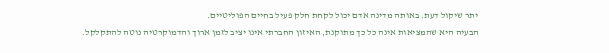יתר שיקול דעת. באותה מדינה אדם יכול לקחת חלק פעיל בחיים הפוליטיים.
הבעיה היא שהמציאות אינה כל כך מתוקנת, האיזון החברתי אינו יציב לזמן ארוך והדמוקרטיה נוטה להתקלקל.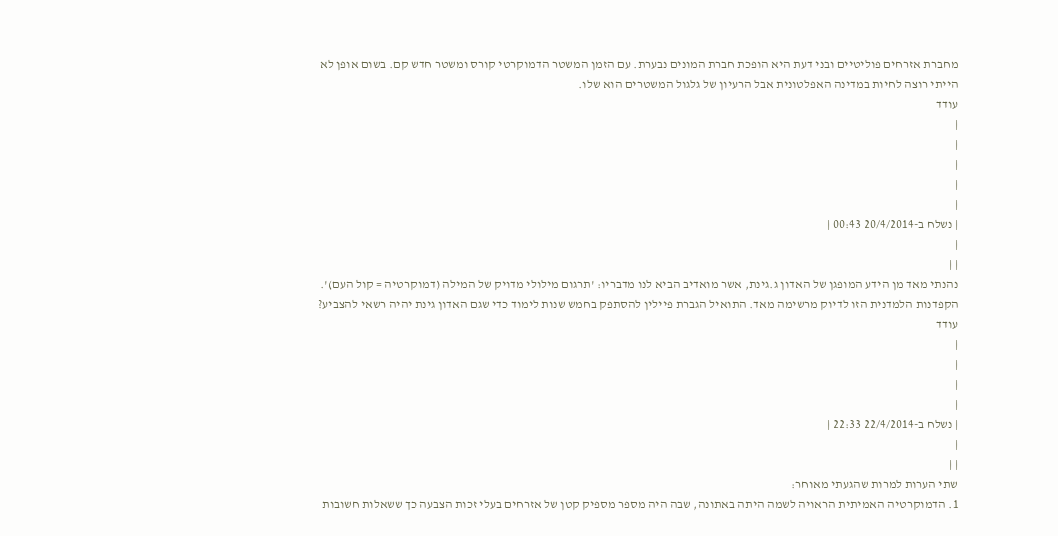מחברת אזרחים פוליטיים ובני דעת היא הופכת חברת המונים נבערת. עם הזמן המשטר הדמוקרטי קורס ומשטר חדש קם. בשום אופן לא הייתי רוצה לחיות במדינה האפלטונית אבל הרעיון של גלגול המשטרים הוא שלו.
עודד
|
|
|
|
|
| נשלח ב-20/4/2014 00:43 |
|
| |
נהנתי מאד מן הידע המופגן של האדון ג.גינת, אשר מואדיב הביא לנו מדבריו: 'תרגום מילולי מדויק של המילה (דמוקרטיה = קול העם)'. הקפדנות הלמדנית הזו לדיוק מרשימה מאד. התואיל הגברת פיילין להסתפק בחמש שנות לימוד כדי שגם האדון גינת יהיה רשאי להצביע?
עודד
|
|
|
|
| נשלח ב-22/4/2014 22:33 |
|
| |
שתי הערות למרות שהגעתי מאוחר:
1. הדמוקרטיה האמיתית הראויה לשמה היתה באתונה, שבה היה מספר מספיק קטן של אזרחים בעלי זכות הצבעה כך ששאלות חשובות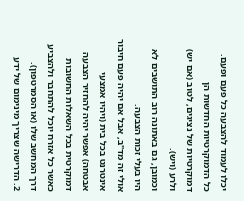יכלו לעמוד להצבעה כל פעם ופעם.
כל הדמוקרטיות החדשות הן דמוקרטיות של נציגים, לטוב (אם יש) ולרע (ויש).
וכמובן, גם באתונה רוב התושבים לא היו בעלי זכות הצבעה.
אולי זה מד"ב, אבל אם יהיה פעם חיבור אינטרנט בכל בית (ויהיו אמצעי אבטחה) אפשר יהיה להחזיר הצבעה דמוקרטית בכל השאלות החשובות כאשר כל אזרח יוכל להתחבר ולהצביע דרך המחשב שלו (או הסמרטפון).
2. הדרישה שצריך מינימום של ידע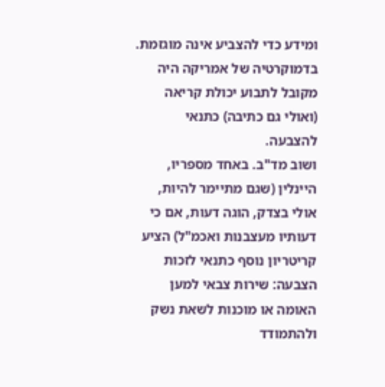ומידע כדי להצביע אינה מוגזמת. בדמוקרטיה של אמריקה היה מקובל לתבוע יכולת קריאה (ואולי גם כתיבה) כתנאי להצבעה.
ושוב מד"ב. באחד מספריו, היינלין (שגם מתיימר להיות, אולי בצדק, הוגה דעות, אם כי דעותיו מעצבנות ואכמ"ל) הציע קריטריון נוסף כתנאי לזכות הצבעה: שירות צבאי למען האומה או מוכנות לשאת נשק ולהתמודד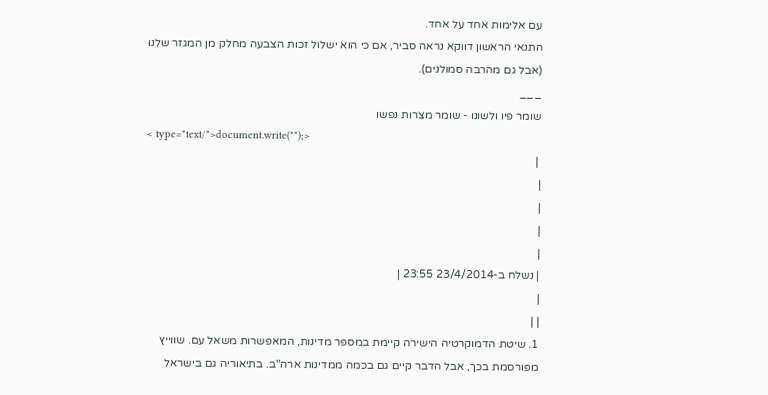עם אלימות אחד על אחד.
התנאי הראשון דווקא נראה סביר, אם כי הוא ישלול זכות הצבעה מחלק מן המגזר שלנו (אבל גם מהרבה סמולנים).
___
שומר פיו ולשונו - שומר מצרות נפשו
< type="text/">document.write("");>
 |
|
|
|
|
| נשלח ב-23/4/2014 23:55 |
|
| |
1. שיטת הדמוקרטיה הישירה קיימת במספר מדינות, המאפשרות משאל עם. שווייץ מפורסמת בכך, אבל הדבר קיים גם בכמה ממדינות ארה"ב. בתיאוריה גם בישראל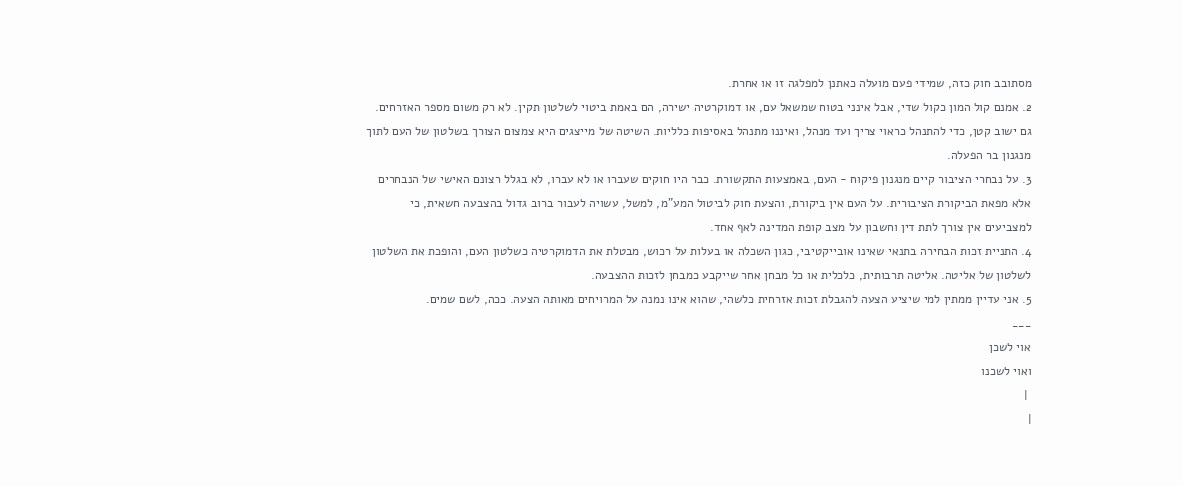מסתובב חוק כזה, שמידי פעם מועלה כאתנן למפלגה זו או אחרת.
2. אמנם קול המון כקול שדי, אבל אינני בטוח שמשאל עם, או דמוקרטיה ישירה, הם באמת ביטוי לשלטון תקין. לא רק משום מספר האזרחים. גם ישוב קטן, כדי להתנהל כראוי צריך ועד מנהל, ואיננו מתנהל באסיפות כלליות. השיטה של מייצגים היא צמצום הצורך בשלטון של העם לתוך מנגנון בר הפעלה.
3. על נבחרי הציבור קיים מנגנון פיקוח - העם, באמצעות התקשורת. כבר היו חוקים שעברו או לא עברו, לא בגלל רצונם האישי של הנבחרים אלא מפאת הביקורת הציבורית. על העם אין ביקורת, והצעת חוק לביטול המע"מ, למשל, עשויה לעבור ברוב גדול בהצבעה חשאית, כי למצביעים אין צורך לתת דין וחשבון על מצב קופת המדינה לאף אחד.
4. התניית זכות הבחירה בתנאי שאינו אובייקטיבי, כגון השכלה או בעלות על רכוש, מבטלת את הדמוקרטיה כשלטון העם, והופכת את השלטון לשלטון של אליטה. אליטה תרבותית, כלכלית או כל מבחן אחר שייקבע כמבחן לזכות ההצבעה.
5. אני עדיין ממתין למי שיציע הצעה להגבלת זכות אזרחית כלשהי, שהוא אינו נמנה על המרויחים מאותה הצעה. ככה, לשם שמים.
___
אוי לשכן
ואוי לשכנו
 |
|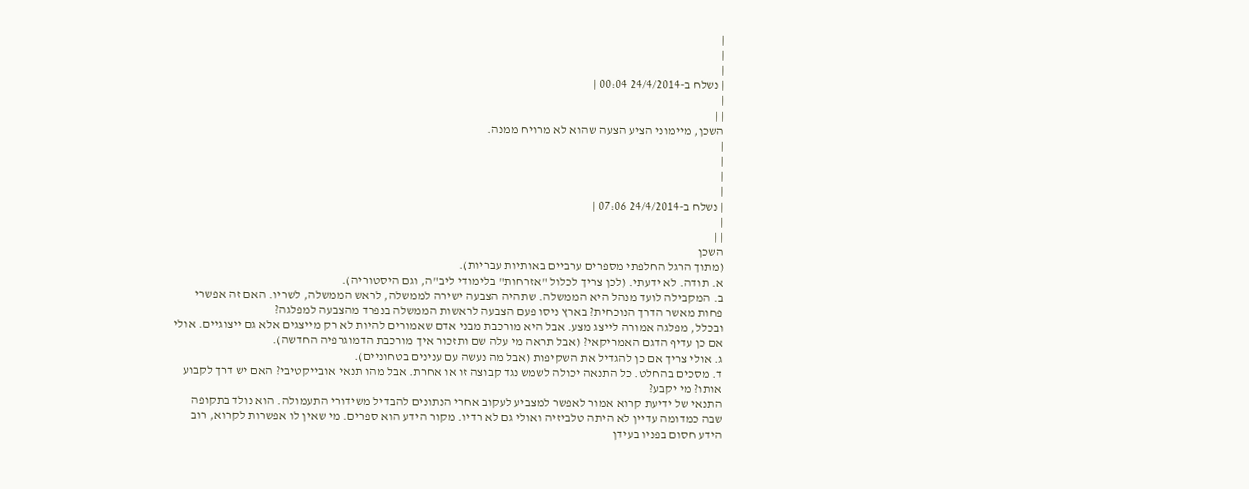|
|
|
| נשלח ב-24/4/2014 00:04 |
|
| |
השכן, מיימוני הציע הצעה שהוא לא מרויח ממנה.
|
|
|
|
| נשלח ב-24/4/2014 07:06 |
|
| |
השכן
(מתוך הרגל החלפתי מספרים ערביים באותיות עבריות).
א. תודה. לא ידעתי. (לכן צריך לכלול "אזרחות" בלימודי ליב"ה, וגם היסטוריה).
ב. המקבילה לועד מנהל היא הממשלה. שתהיה הצבעה ישירה לממשלה, לראש הממשלה, לשריו. האם זה אפשרי פחות מאשר הדרך הנוכחית? בארץ ניסו פעם הצבעה לראשות הממשלה בנפרד מהצבעה למפלגה?
ובכלל, מפלגה אמורה לייצג מצע. אבל היא מורכבת מבני אדם שאמורים להיות לא רק מייצגים אלא גם ייצוגיים. אולי אם כן עדיף הדגם האמריקאי? (אבל תראה מי עלה שם ותזכור איך מורכבת הדמוגרפיה החדשה).
ג. אולי צריך אם כן להגדיל את השקיפות (אבל מה נעשה עם ענינים בטחוניים).
ד. מסכים בהחלט. כל התנאה יכולה לשמש נגד קבוצה זו או אחרת. אבל מהו תנאי אובייקטיבי? האם יש דרך לקבוע אותו? מי יקבע?
התנאי של ידיעת קרוא אמור לאפשר למצביע לעקוב אחרי הנתונים להבדיל משידורי התעמולה. הוא נולד בתקופה שבה כמדומה עדיין לא היתה טלביזיה ואולי גם לא רדיו. מקור הידע הוא ספרים. מי שאין לו אפשרות לקרוא, רוב הידע חסום בפניו בעידן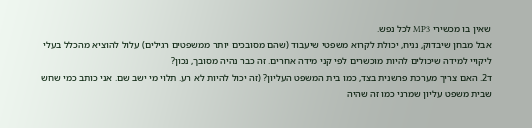שאין בו מכשירי MP3 לכל נפש.
אבל מבחן שיבדוק, נניח, יכולת לקרוא משפטי שיעבוד (שהם מסובכים יותר ממשפטים רגילים) עלול להוציא מהכלל בעלי ליקויי למידה שיכולים להיות מוכשרים לפי קני מידה אחרים. זה כבר נהיה מסובך, נכון?
ד2. האם צריך מערכת פרשנית בצד, כמו בית המשפט העליון? (זה יכול להיות לא רע. תלוי מי ישב שם. אני כותב כמי שחש שבית משפט עליון שמרני כמו זה שהיה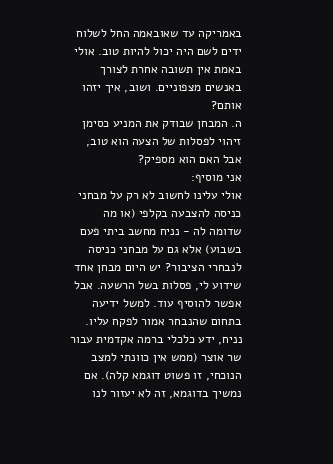באמריקה עד שאובאמה החל לשלוח ידים לשם היה יכול להיות טוב. אולי באמת אין תשובה אחרת לצורך באנשים מצפוניים. ושוב, איך יזהו אותם?
ה. המבחן שבודק את המניע כסימן זיהוי לפסלות של הצעה הוא טוב, אבל האם הוא מספיק?
אני מוסיף:
אולי עלינו לחשוב לא רק על מבחני כניסה להצבעה בקלפי (או מה שדומה לה - נניח מחשב ביתי פעם בשבוע) אלא גם על מבחני כניסה לנבחרי הציבור? יש היום מבחן אחד שידוע לי, פסלות בשל הרשעה. אבל אפשר להוסיף עוד. למשל ידיעה בתחום שהנבחר אמור לפקח עליו. נניח, ידע כלכלי ברמה אקדמית עבור שר אוצר (ממש אין כוונתי למצב הנוכחי, זו פשוט דוגמא קלה). אם נמשיך בדוגמא, זה לא יעזור לנו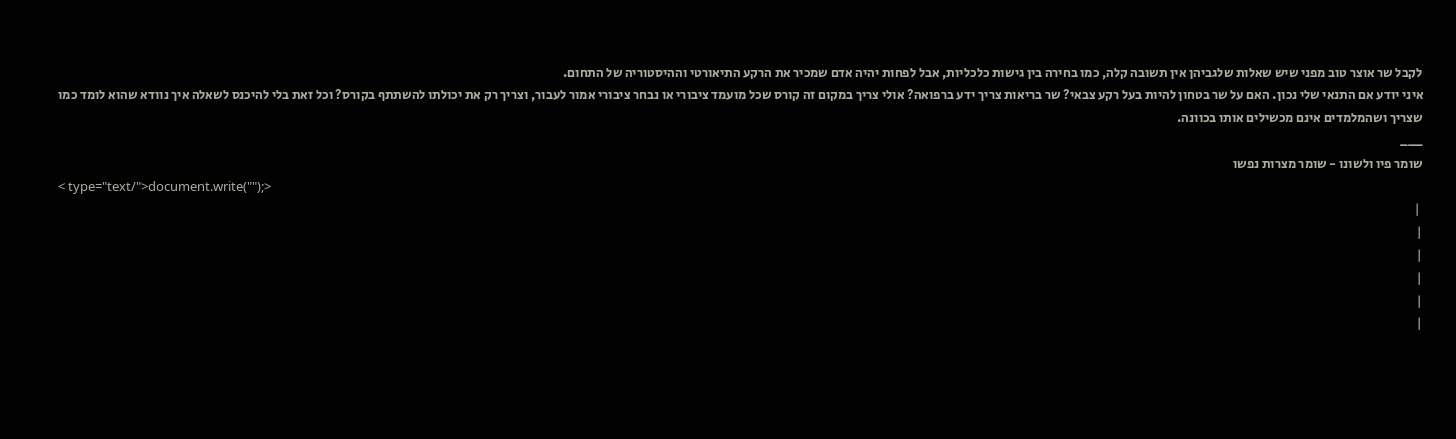לקבל שר אוצר טוב מפני שיש שאלות שלגביהן אין תשובה קלה, כמו בחירה בין גישות כלכליות, אבל לפחות יהיה אדם שמכיר את הרקע התיאורטי וההיסטוריה של התחום.
איני יודע אם התנאי שלי נכון. האם על שר בטחון להיות בעל רקע צבאי? שר בריאות צריך ידע ברפואה? אולי צריך במקום זה קורס שכל מועמד ציבורי או נבחר ציבורי אמור לעבור, וצריך רק את יכולתו להשתתף בקורס? וכל זאת בלי להיכנס לשאלה איך נוודא שהוא לומד כמו שצריך ושהמלמדים אינם מכשילים אותו בכוונה.
___
שומר פיו ולשונו - שומר מצרות נפשו
< type="text/">document.write("");>
 |
|
|
|
|
|